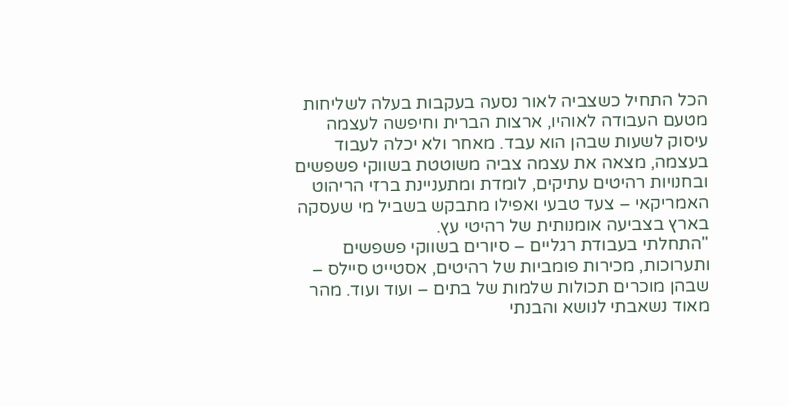הכל התחיל כשצביה לאור נסעה בעקבות בעלה לשליחות מטעם העבודה לאוהיו, ארצות הברית וחיפשה לעצמה עיסוק לשעות שבהן הוא עבד. מאחר ולא יכלה לעבוד בעצמה, מצאה את עצמה צביה משוטטת בשווקי פשפשים ובחנויות רהיטים עתיקים, לומדת ומתעניינת ברזי הריהוט האמריקאי – צעד טבעי ואפילו מתבקש בשביל מי שעסקה בארץ בצביעה אומנותית של רהיטי עץ.
"התחלתי בעבודת רגליים – סיורים בשווקי פשפשים ותערוכות, מכירות פומביות של רהיטים, אסטייט סיילס – שבהן מוכרים תכולות שלמות של בתים – ועוד ועוד. מהר מאוד נשאבתי לנושא והבנתי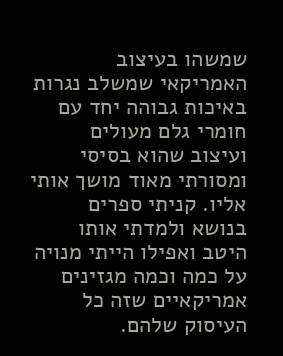שמשהו בעיצוב האמריקאי שמשלב נגרות באיכות גבוהה יחד עם חומרי גלם מעולים ועיצוב שהוא בסיסי ומסורתי מאוד מושך אותי אליו. קניתי ספרים בנושא ולמדתי אותו היטב ואפילו הייתי מנויה על כמה וכמה מגזינים אמריקאיים שזה כל העיסוק שלהם.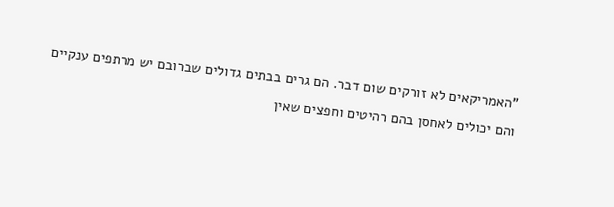"האמריקאים לא זורקים שום דבר. הם גרים בבתים גדולים שברובם יש מרתפים ענקיים והם יכולים לאחסן בהם רהיטים וחפצים שאין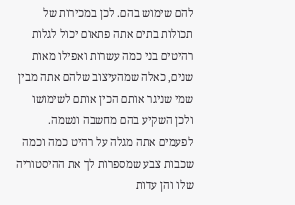להם שימוש בהם. לכן במכירות של תכולות בתים אתה פתאום יכול לגלות רהיטים בני כמה עשרות ואפילו מאות שנים, כאלה שמהעיצוב שלהם אתה מבין שמי שניגר אותם הכין אותם לשימושו ולכן השקיע בהם מחשבה ונשמה. לפעמים אתה מגלה על רהיט כמה וכמה שכבות צבע שמספרות לך את ההיסטוריה שלו והן עדות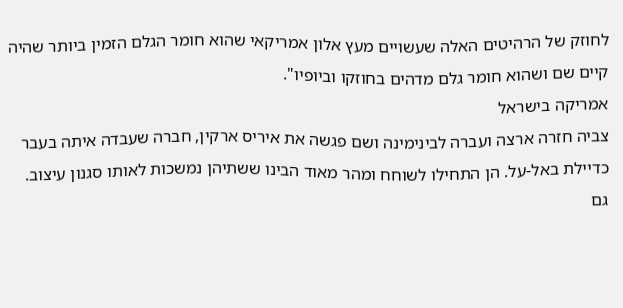לחוזק של הרהיטים האלה שעשויים מעץ אלון אמריקאי שהוא חומר הגלם הזמין ביותר שהיה קיים שם ושהוא חומר גלם מדהים בחוזקו וביופיו".
אמריקה בישראל
צביה חזרה ארצה ועברה לבינימינה ושם פגשה את איריס ארקין, חברה שעבדה איתה בעבר כדיילת באל-על. הן התחילו לשוחח ומהר מאוד הבינו ששתיהן נמשכות לאותו סגנון עיצוב. גם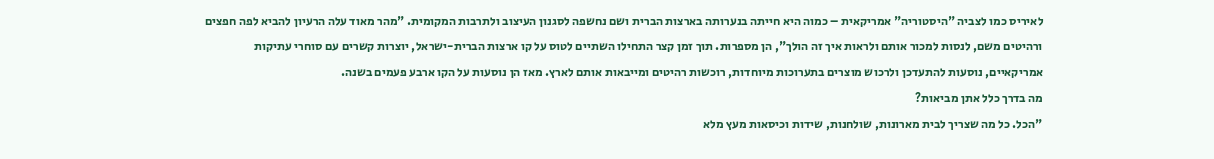לאיריס כמו לצביה "היסטוריה" אמריקאית – כמוה היא חייתה בנערותה בארצות הברית ושם נחשפה לסגנון העיצוב ולתרבות המקומית. "מהר מאוד עלה הרעיון להביא לפה חפצים ורהיטים משם, לנסות למכור אותם ולראות איך זה הולך", הן מספרות. תוך זמן קצר התחילו השתיים לטוס על קו ארצות הברית-ישראל, יוצרות קשרים עם סוחרי עתיקות אמריקאיים, נוסעות להתעדכן ולרכוש מוצרים בתערוכות מיוחדות, רוכשות רהיטים ומייבאות אותם לארץ. מאז הן נוסעות על הקו ארבע פעמים בשנה.
מה בדרך כלל אתן מביאות?
"הכל. כל מה שצריך לבית מארונות, שולחנות, שידות וכיסאות מעץ מלא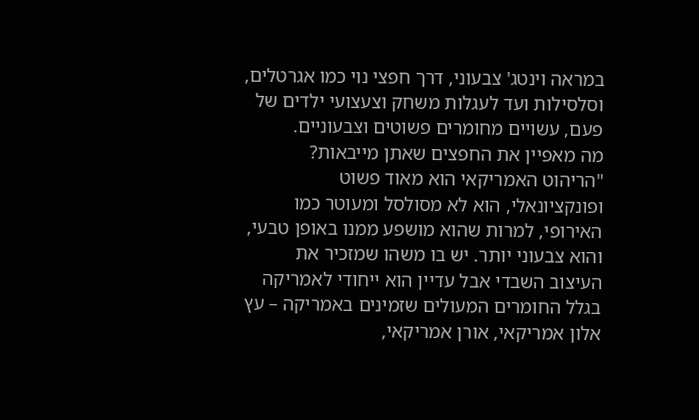במראה וינטג' צבעוני, דרך חפצי נוי כמו אגרטלים, וסלסילות ועד לעגלות משחק וצעצועי ילדים של פעם, עשויים מחומרים פשוטים וצבעוניים.
מה מאפיין את החפצים שאתן מייבאות?
"הריהוט האמריקאי הוא מאוד פשוט ופונקציונאלי, הוא לא מסולסל ומעוטר כמו האירופי, למרות שהוא מושפע ממנו באופן טבעי, והוא צבעוני יותר. יש בו משהו שמזכיר את העיצוב השבדי אבל עדיין הוא ייחודי לאמריקה בגלל החומרים המעולים שזמינים באמריקה – עץ אלון אמריקאי, אורן אמריקאי,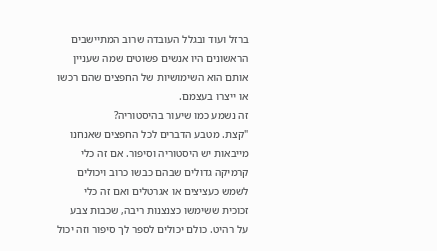ברזל ועוד ובגלל העובדה שרוב המתיישבים הראשונים היו אנשים פשוטים שמה שעניין אותם הוא השימושיות של החפצים שהם רכשו או ייצרו בעצמם.
זה נשמע כמו שיעור בהיסטוריה?
"קצת. מטבע הדברים לכל החפצים שאנחנו מייבאות יש היסטוריה וסיפור. אם זה כלי קרמיקה גדולים שבהם כבשו כרוב ויכולים לשמש כעציצים או אגרטלים ואם זה כלי זכוכית ששימשו כצנצנות ריבה, שכבות צבע על רהיט. כולם יכולים לספר לך סיפור וזה יכול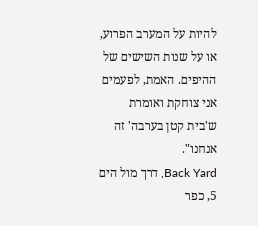להיות על המערב הפרוע, או על שנות השישים של ההיפים. האמת, לפעמים אני צוחקת ואומרת ש'בית קטן בערבה' זה אנחנו".
Back Yard, דרך מול הים 5, כפר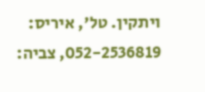ויתקין. טל', איריס: 052-2536819, צביה: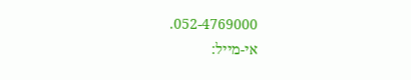052-4769000.
אי-מייל: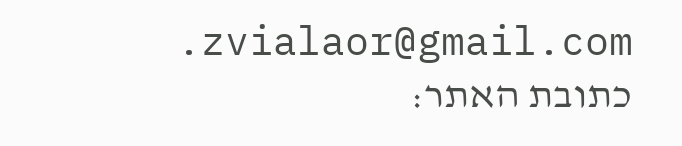zvialaor@gmail.com. כתובת האתר: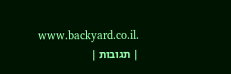www.backyard.co.il.
| תגובות |